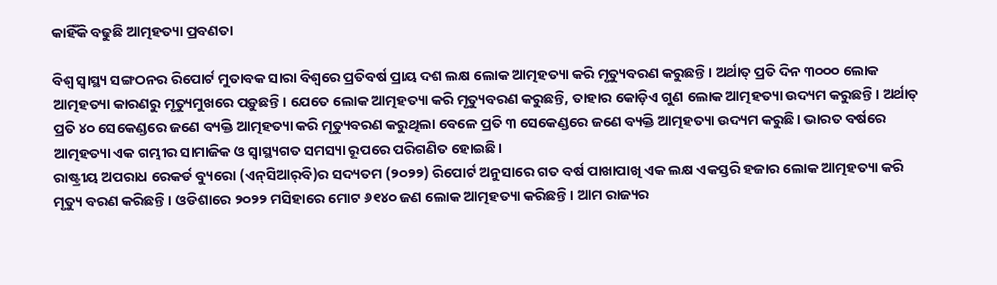କାହିଁକି ବଢୁଛି ଆତ୍ମହତ୍ୟା ପ୍ରବଣତା

ବିଶ୍ୱ ସ୍ବାସ୍ଥ୍ୟ ସଙ୍ଗଠନର ରିପୋର୍ଟ ମୁତାବକ ସାରା ବିଶ୍ୱରେ ପ୍ରତିବର୍ଷ ପ୍ରାୟ ଦଶ ଲକ୍ଷ ଲୋକ ଆତ୍ମହତ୍ୟା କରି ମୃତ୍ୟୁବରଣ କରୁଛନ୍ତି। ଅର୍ଥାତ୍‌ ପ୍ରତି ଦିନ ୩୦୦୦ ଲୋକ ଆତ୍ମହତ୍ୟା କାରଣରୁ ମୃତ୍ୟୁମୁଖରେ ପଡ଼ୁଛନ୍ତି। ଯେତେ ଲୋକ ଆତ୍ମହତ୍ୟା କରି ମୃତ୍ୟୁବରଣ କରୁଛନ୍ତି, ତାହାର କୋଡ଼ିଏ ଗୁଣ ଲୋକ ଆତ୍ମହତ୍ୟା ଉଦ୍ୟମ କରୁଛନ୍ତି। ଅର୍ଥାତ୍‌ ପ୍ରତି ୪୦ ସେକେଣ୍ଡରେ ଜଣେ ବ୍ୟକ୍ତି ଆତ୍ମହତ୍ୟା କରି ମୃତ୍ୟୁବରଣ କରୁଥିଲା ବେଳେ ପ୍ରତି ୩ ସେକେଣ୍ଡରେ ଜଣେ ବ୍ୟକ୍ତି ଆତ୍ମହତ୍ୟା ଉଦ୍ୟମ କରୁଛି। ଭାରତ ବର୍ଷରେ ଆତ୍ମହତ୍ୟା ଏକ ଗମ୍ଭୀର ସାମାଜିକ ଓ ସ୍ବାସ୍ଥ୍ୟଗତ ସମସ୍ୟା ରୂପରେ ପରିଗଣିତ ହୋଇଛି।
ରାଷ୍ଟ୍ରୀୟ ଅପରାଧ ରେକର୍ଡ ବ୍ୟୁରୋ (ଏନ୍‌ସିଆର୍‌ବି)ର ସଦ୍ୟତମ (୨୦୨୨) ରିପୋର୍ଟ ଅନୁସାରେ ଗତ ବର୍ଷ ପାଖାପାଖି ଏକ ଲକ୍ଷ ଏକସ୍ତରି ହଜାର ଲୋକ ଆତ୍ମହତ୍ୟା କରି ମୃତ୍ୟୁ ବରଣ କରିଛନ୍ତି। ଓଡିଶାରେ ୨୦୨୨ ମସିହାରେ ମୋଟ ୬୧୪୦ ଜଣ ଲୋକ ଆତ୍ମହତ୍ୟା କରିଛନ୍ତି। ଆମ ରାଜ୍ୟର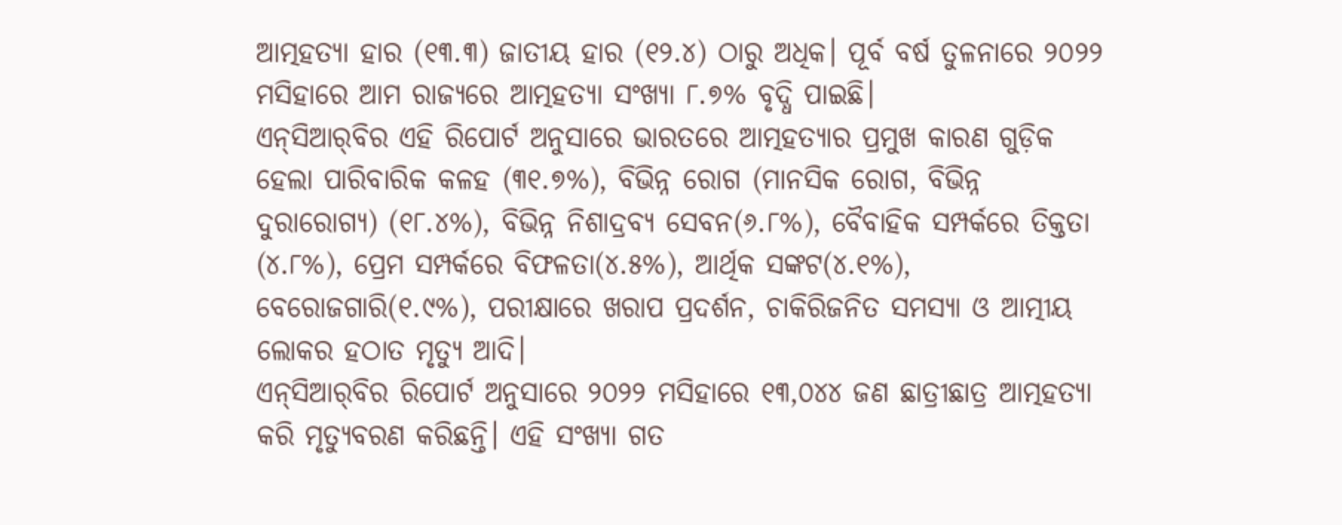ଆତ୍ମହତ୍ୟା ହାର (୧୩.୩) ଜାତୀୟ ହାର (୧୨.୪) ଠାରୁ ଅଧିକ। ପୂର୍ବ ବର୍ଷ ତୁଳନାରେ ୨୦୨୨ ମସିହାରେ ଆମ ରାଜ୍ୟରେ ଆତ୍ମହତ୍ୟା ସଂଖ୍ୟା ୮.୭% ବୃଦ୍ଧି ପାଇଛି।
ଏନ୍‌ସିଆର୍‌ବିର ଏହି ରିପୋର୍ଟ ଅନୁସାରେ ଭାରତରେ ଆତ୍ମହତ୍ୟାର ପ୍ରମୁଖ କାରଣ ଗୁଡ଼ିକ ହେଲା ପାରିବାରିକ କଳହ (୩୧.୭%), ବିଭିନ୍ନ ରୋଗ (ମାନସିକ ରୋଗ, ବିଭିନ୍ନ ଦୁରାରୋଗ୍ୟ) (୧୮.୪%), ବିଭିନ୍ନ ନିଶାଦ୍ରବ୍ୟ ସେବନ(୬.୮%), ବୈବାହିକ ସମ୍ପର୍କରେ ତିକ୍ତତା (୪.୮%), ପ୍ରେମ ସମ୍ପର୍କରେ ବିଫଳତା(୪.୫%), ଆର୍ଥିକ ସଙ୍କଟ(୪.୧%), ବେରୋଜଗାରି(୧.୯%), ପରୀକ୍ଷାରେ ଖରାପ ପ୍ରଦର୍ଶନ, ଚାକିରିଜନିତ ସମସ୍ୟା ଓ ଆତ୍ମୀୟ ଲୋକର ହଠାତ ମୃତ୍ୟୁ ଆଦି।
ଏନ୍‌ସିଆର୍‌ବିର ରିପୋର୍ଟ ଅନୁସାରେ ୨୦୨୨ ମସିହାରେ ୧୩,୦୪୪ ଜଣ ଛାତ୍ରୀଛାତ୍ର ଆତ୍ମହତ୍ୟା କରି ମୃତ୍ୟୁବରଣ କରିଛନ୍ତି। ଏହି ସଂଖ୍ୟା ଗତ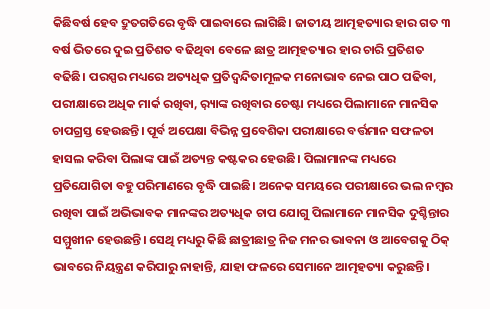କିଛିବର୍ଷ ହେବ ଦ୍ରୁତଗତିରେ ବୃଦ୍ଧି ପାଇବାରେ ଲାଗିଛି। ଜାତୀୟ ଆତ୍ମହତ୍ୟାର ହାର ଗତ ୩ ବର୍ଷ ଭିତରେ ଦୁଇ ପ୍ରତିଶତ ବଢିଥିବା ବେଳେ ଛାତ୍ର ଆତ୍ମହତ୍ୟାର ହାର ଚାରି ପ୍ରତିଶତ ବଢିଛି। ପରସ୍ପର ମଧ୍ୟରେ ଅତ୍ୟଧିକ ପ୍ରତିଦ୍ୱନ୍ଦିତାମୂଳକ ମନୋଭାବ ନେଇ ପାଠ ପଢିବା, ପରୀକ୍ଷାରେ ଅଧିକ ମାର୍କ ରଖିବା, ର଼୍ୟାଙ୍କ ରଖିବାର ଚେଷ୍ଟା ମଧ୍ୟରେ ପିଲାମାନେ ମାନସିକ ଚାପଗ୍ରସ୍ତ ହେଉଛନ୍ତି। ପୂର୍ବ ଅପେକ୍ଷା ବିଭିନ୍ନ ପ୍ରବେଶିକା ପରୀକ୍ଷାରେ ବର୍ତ୍ତମାନ ସଫଳତା ହାସଲ କରିବା ପିଲାଙ୍କ ପାଇଁ ଅତ୍ୟନ୍ତ କଷ୍ଟକର ହେଉଛି। ପିଲାମାନଙ୍କ ମଧ୍ୟରେ ପ୍ରତିଯୋଗିତା ବହୁ ପରିମାଣରେ ବୃଦ୍ଧି ପାଇଛି। ଅନେକ ସମୟରେ ପରୀକ୍ଷାରେ ଭଲ ନମ୍ବର ରଖିବା ପାଇଁ ଅଭିଭାବକ ମାନଙ୍କର ଅତ୍ୟଧିକ ଚାପ ଯୋଗୁ ପିଲାମାନେ ମାନସିକ ଦୁଶ୍ଚିନ୍ତାର ସମ୍ମୁଖୀନ ହେଉଛନ୍ତି। ସେଥି ମଧ୍ୟରୁ କିଛି ଛାତ୍ରୀଛାତ୍ର ନିଜ ମନର ଭାବନା ଓ ଆବେଗକୁ ଠିକ୍‌ ଭାବରେ ନିୟନ୍ତ୍ରଣ କରିପାରୁ ନାହାନ୍ତି, ଯାହା ଫଳରେ ସେମାନେ ଆତ୍ମହତ୍ୟା କରୁଛନ୍ତି।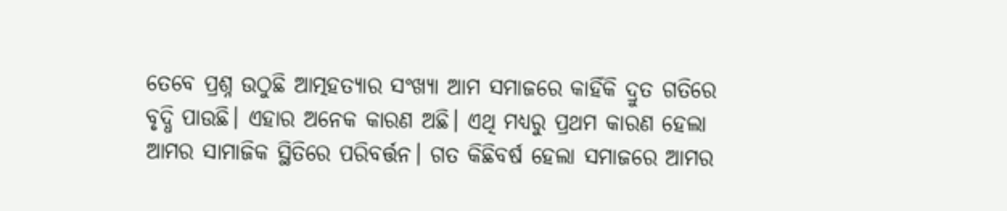ତେବେ ପ୍ରଶ୍ନ ଉଠୁଛି ଆତ୍ମହତ୍ୟାର ସଂଖ୍ୟା ଆମ ସମାଜରେ କାହିଁକି ଦ୍ରୁତ ଗତିରେ ବୃଦ୍ଧି ପାଉଛି। ଏହାର ଅନେକ କାରଣ ଅଛି। ଏଥି ମଧ୍ୟରୁ ପ୍ରଥମ କାରଣ ହେଲା ଆମର ସାମାଜିକ ସ୍ଥିତିରେ ପରିବର୍ତ୍ତନ। ଗତ କିଛିବର୍ଷ ହେଲା ସମାଜରେ ଆମର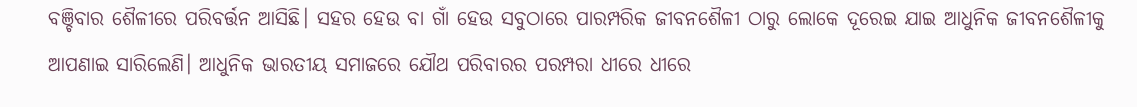ବଞ୍ଚିବାର ଶୈଳୀରେ ପରିବର୍ତ୍ତନ ଆସିଛି। ସହର ହେଉ ବା ଗାଁ ହେଉ ସବୁଠାରେ ପାରମ୍ପରିକ ଜୀବନଶୈଳୀ ଠାରୁ ଲୋକେ ଦୂରେଇ ଯାଇ ଆଧୁନିକ ଜୀବନଶୈଳୀକୁ ଆପଣାଇ ସାରିଲେଣି। ଆଧୁନିକ ଭାରତୀୟ ସମାଜରେ ଯୌଥ ପରିବାରର ପରମ୍ପରା ଧୀରେ ଧୀରେ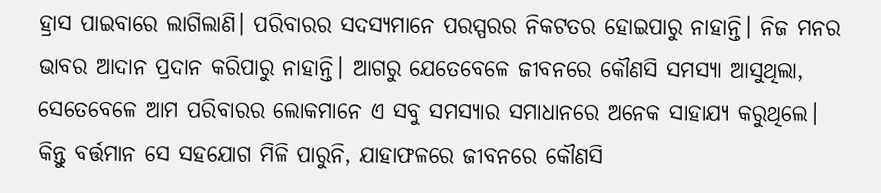ହ୍ରାସ ପାଇବାରେ ଲାଗିଲାଣି। ପରିବାରର ସଦସ୍ୟମାନେ ପରସ୍ପରର ନିକଟତର ହୋଇପାରୁ ନାହାନ୍ତି। ନିଜ ମନର ଭାବର ଆଦାନ ପ୍ରଦାନ କରିପାରୁ ନାହାନ୍ତି। ଆଗରୁ ଯେତେବେଳେ ଜୀବନରେ କୌଣସି ସମସ୍ୟା ଆସୁଥିଲା, ସେତେବେଳେ ଆମ ପରିବାରର ଲୋକମାନେ ଏ ସବୁ ସମସ୍ୟାର ସମାଧାନରେ ଅନେକ ସାହାଯ୍ୟ କରୁଥିଲେ। କିନ୍ତୁ ବର୍ତ୍ତମାନ ସେ ସହଯୋଗ ମିଳି ପାରୁନି, ଯାହାଫଳରେ ଜୀବନରେ କୌଣସି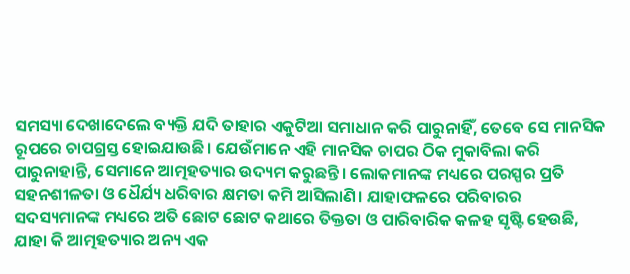ସମସ୍ୟା ଦେଖାଦେଲେ ବ୍ୟକ୍ତି ଯଦି ତାହାର ଏକୁଟିଆ ସମାଧାନ କରି ପାରୁନାହିଁ, ତେବେ ସେ ମାନସିକ ରୂପରେ ଚାପଗ୍ରସ୍ତ ହୋଇଯାଉଛି। ଯେଉଁମାନେ ଏହି ମାନସିକ ଚାପର ଠିକ ମୁକାବିଲା କରି ପାରୁନାହାନ୍ତି, ସେମାନେ ଆତ୍ମହତ୍ୟାର ଉଦ୍ୟମ କରୁଛନ୍ତି। ଲୋକମାନଙ୍କ ମଧ୍ୟରେ ପରସ୍ପର ପ୍ରତି ସହନଶୀଳତା ଓ ଧୈର୍ଯ୍ୟ ଧରିବାର କ୍ଷମତା କମି ଆସିଲାଣି। ଯାହାଫଳରେ ପରିବାରର ସଦସ୍ୟମାନଙ୍କ ମଧ୍ୟରେ ଅତି ଛୋଟ ଛୋଟ କଥାରେ ତିକ୍ତତା ଓ ପାରିବାରିକ କଳହ ସୃଷ୍ଟି ହେଉଛି, ଯାହା କି ଆତ୍ମହତ୍ୟାର ଅନ୍ୟ ଏକ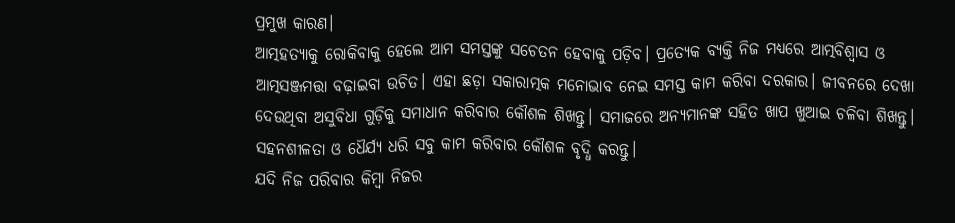ପ୍ରମୁଖ କାରଣ।
ଆତ୍ମହତ୍ୟାକୁ ରୋକିବାକୁ ହେଲେ ଆମ ସମସ୍ତଙ୍କୁ ସଚେତନ ହେବାକୁ ପଡ଼ିବ। ପ୍ରତ୍ୟେକ ବ୍ୟକ୍ତି ନିଜ ମଧ୍ୟରେ ଆତ୍ମବିଶ୍ୱାସ ଓ ଆତ୍ମସଞ୍ଜମତ୍ତା ବଢ଼ାଇବା ଉଚିତ। ଏହା ଛଡ଼ା ସକାରାତ୍ମକ ମନୋଭାବ ନେଇ ସମସ୍ତ କାମ କରିବା ଦରକାର। ଜୀବନରେ ଦେଖା ଦେଉଥିବା ଅସୁବିଧା ଗୁଡ଼ିକୁ ସମାଧାନ କରିବାର କୌଶଳ ଶିଖନ୍ତୁ। ସମାଜରେ ଅନ୍ୟମାନଙ୍କ ସହିତ ଖାପ ଖୁଆଇ ଚଳିବା ଶିଖନ୍ତୁ। ସହନଶୀଳତା ଓ ଧୈର୍ଯ୍ୟ ଧରି ସବୁ କାମ କରିବାର କୌଶଳ ବୃଦ୍ଧି କରନ୍ତୁ।
ଯଦି ନିଜ ପରିବାର କିମ୍ବା ନିଜର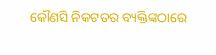କୌଣସି ନିକଟତର ବ୍ୟକ୍ତିଙ୍କଠାରେ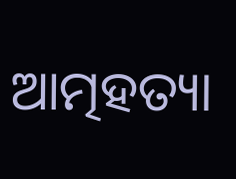ଆତ୍ମହତ୍ୟା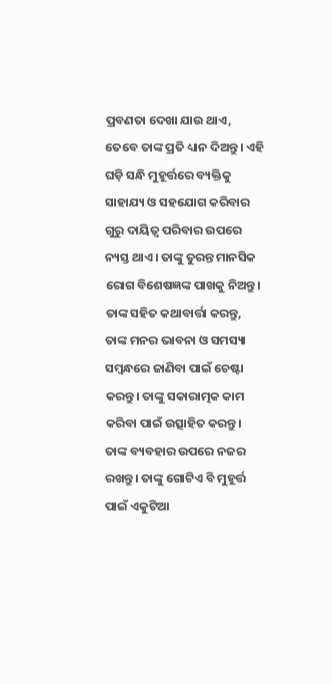ପ୍ରବଣତା ଦେଖା ଯାଉ ଥାଏ, ତେବେ ତାଙ୍କ ପ୍ରତି ଧ୍ୟାନ ଦିଅନ୍ତୁ। ଏହି ଘଡ଼ି ସନ୍ଧି ମୁହୂର୍ତ୍ତରେ ବ୍ୟକ୍ତିକୁ ସାହାଯ୍ୟ ଓ ସହଯୋଗ କରିବାର ଗୁରୁ ଦାୟିତ୍ୱ ପରିବାର ଉପରେ ନ୍ୟସ୍ତ ଥାଏ। ତାଙ୍କୁ ତୁରନ୍ତ ମାନସିକ ରୋଗ ବିଶେଷଜ୍ଞଙ୍କ ପାଖକୁ ନିଅନ୍ତୁ। ତାଙ୍କ ସହିତ କଥାବାର୍ତ୍ତା କରନ୍ତୁ, ତାଙ୍କ ମନର ଭାବନା ଓ ସମସ୍ୟା ସମ୍ବନ୍ଧରେ ଜାଣିବା ପାଇଁ ଚେଷ୍ଟା କରନ୍ତୁ। ତାଙ୍କୁ ସକାରାତ୍ମକ କାମ କରିବା ପାଇଁ ଉତ୍ସାହିତ କରନ୍ତୁ। ତାଙ୍କ ବ୍ୟବହାର ଉପରେ ନଜର ରଖନ୍ତୁ। ତାଙ୍କୁ ଗୋଟିଏ ବି ମୁହୂର୍ତ୍ତ ପାଇଁ ଏକୁଟିଆ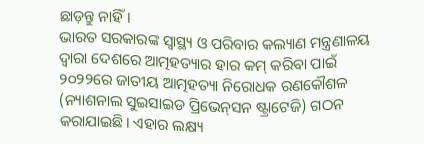ଛାଡ଼ନ୍ତୁ ନାହିଁ।
ଭାରତ ସରକାରଙ୍କ ସ୍ବାସ୍ଥ୍ୟ ଓ ପରିବାର କଲ୍ୟାଣ ମନ୍ତ୍ରଣାଳୟ ଦ୍ୱାରା ଦେଶରେ ଆତ୍ମହତ୍ୟାର ହାର କମ୍‌ କରିବା ପାଇଁ ୨୦୨୨ରେ ଜାତୀୟ ଆତ୍ମହତ୍ୟା ନିରୋଧକ ରଣକୌଶଳ (ନ୍ୟାଶନାଲ ସୁଇସାଇଡ ପ୍ରିଭେନ୍‌ସନ ଷ୍ଟ୍ରାଟେଜି) ଗଠନ କରାଯାଇଛି। ଏହାର ଲକ୍ଷ୍ୟ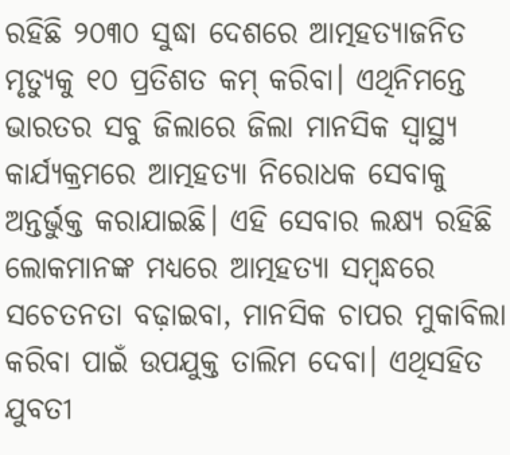ରହିଛି ୨୦୩୦ ସୁଦ୍ଧା ଦେଶରେ ଆତ୍ମହତ୍ୟାଜନିତ ମୃତ୍ୟୁକୁ ୧୦ ପ୍ରତିଶତ କମ୍‌ କରିବା। ଏଥିନିମନ୍ତେ ଭାରତର ସବୁ ଜିଲାରେ ଜିଲା ମାନସିକ ସ୍ବାସ୍ଥ୍ୟ କାର୍ଯ୍ୟକ୍ରମରେ ଆତ୍ମହତ୍ୟା ନିରୋଧକ ସେବାକୁ ଅନ୍ତର୍ଭୁକ୍ତ କରାଯାଇଛି। ଏହି ସେବାର ଲକ୍ଷ୍ୟ ରହିଛି ଲୋକମାନଙ୍କ ମଧ୍ୟରେ ଆତ୍ମହତ୍ୟା ସମ୍ବନ୍ଧରେ ସଚେତନତା ବଢ଼ାଇବା, ମାନସିକ ଚାପର ମୁକାବିଲା କରିବା ପାଇଁ ଉପଯୁକ୍ତ ତାଲିମ ଦେବା। ଏଥିସହିତ ଯୁବତୀ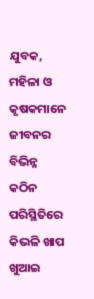ଯୁବକ, ମହିଳା ଓ କୃଷକମାନେ ଜୀବନର ବିଭିନ୍ନ କଠିନ ପରିସ୍ଥିତିରେ କିଭଳି ଖାପ ଖୁଆଇ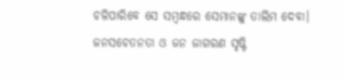ଚଳିପାରିବେ ସେ ସମ୍ବନ୍ଧରେ ସେମାନଙ୍କୁ ତାଲିମ ଦେବା।
ଜନସଚେତନତା ଓ ଜନ ଜାଗରଣ ସୃଷ୍ଟି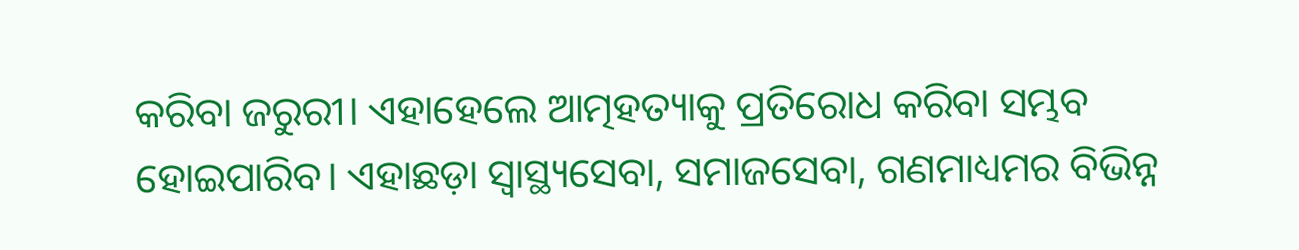କରିବା ଜରୁରୀ। ଏହାହେଲେ ଆତ୍ମହତ୍ୟାକୁ ପ୍ରତିରୋଧ କରିବା ସମ୍ଭବ ହୋଇପାରିବ। ଏହାଛଡ଼ା ସ୍ବାସ୍ଥ୍ୟସେବା, ସମାଜସେବା, ଗଣମାଧ୍ୟମର ବିଭିନ୍ନ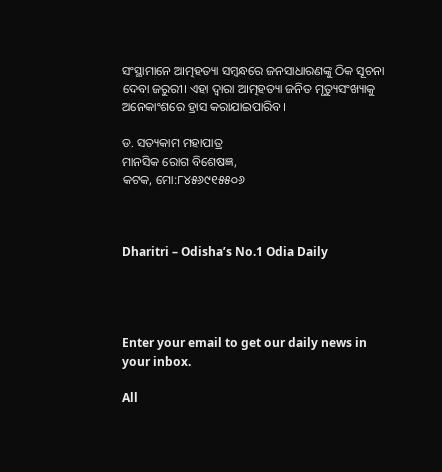ସଂସ୍ଥାମାନେ ଆତ୍ମହତ୍ୟା ସମ୍ବନ୍ଧରେ ଜନସାଧାରଣଙ୍କୁ ଠିକ ସୂଚନା ଦେବା ଜରୁରୀ। ଏହା ଦ୍ୱାରା ଆତ୍ମହତ୍ୟା ଜନିତ ମୃତ୍ୟୁସଂଖ୍ୟାକୁ ଅନେକାଂଶରେ ହ୍ରାସ କରାଯାଇପାରିବ।

ଡ. ସତ୍ୟକାମ ମହାପାତ୍ର
ମାନସିକ ରୋଗ ବିଶେଷଜ୍ଞ,
କଟକ, ମୋ:୮୪୫୬୯୧୫୫୦୬



Dharitri – Odisha’s No.1 Odia Daily




Enter your email to get our daily news in your inbox.

All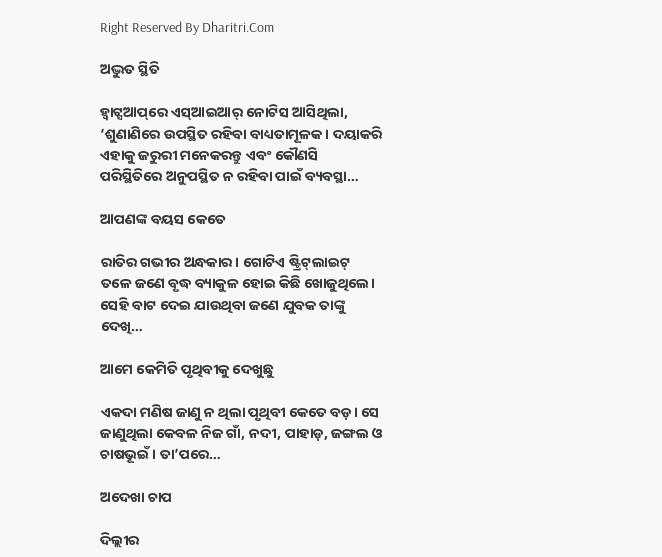Right Reserved By Dharitri.Com

ଅଦ୍ଭୁତ ସ୍ଥିତି

ହ୍ୱାଟ୍ସଆପ୍‌ରେ ଏସ୍‌ଆଇଆର୍‌ ନୋଟିସ ଆସିଥିଲା, ‘ଶୁଣାଣିରେ ଉପସ୍ଥିତ ରହିବା ବାଧ୍ୟତାମୂଳକ। ଦୟାକରି ଏହାକୁ ଜରୁରୀ ମନେକରନ୍ତୁ ଏବଂ କୌଣସି ପରିସ୍ଥିତିରେ ଅନୁପସ୍ଥିତ ନ ରହିବା ପାଇଁ ବ୍ୟବସ୍ଥା…

ଆପଣଙ୍କ ବୟସ କେତେ

ରାତିର ଗଭୀର ଅନ୍ଧକାର। ଗୋଟିଏ ଷ୍ଟ୍ରିଟ୍‌ଲାଇଟ୍‌ ତଳେ ଜଣେ ବୃଦ୍ଧ ବ୍ୟାକୁଳ ହୋଇ କିଛି ଖୋଜୁଥିଲେ। ସେହି ବାଟ ଦେଇ ଯାଉଥିବା ଜଣେ ଯୁବକ ତାଙ୍କୁ ଦେଖି…

ଆମେ କେମିତି ପୃଥିବୀକୁ ଦେଖୁଛୁ

ଏକଦା ମଣିଷ ଜାଣୁ ନ ଥିଲା ପୃଥିବୀ କେତେ ବଡ଼। ସେ ଜାଣୁଥିଲା କେବଳ ନିଜ ଗାଁ, ନଦୀ, ପାହାଡ଼, ଜଙ୍ଗଲ ଓ ଚାଷଭୂଇଁ । ତା’ପରେ…

ଅଦେଖା ଚାପ

ଦିଲ୍ଲୀର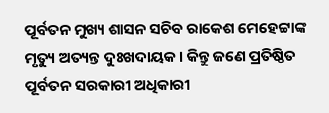ପୂର୍ବତନ ମୁଖ୍ୟ ଶାସନ ସଚିବ ରାକେଶ ମେହେଟ୍ଟାଙ୍କ ମୃତ୍ୟୁ ଅତ୍ୟନ୍ତ ଦୁଃଖଦାୟକ। କିନ୍ତୁ ଜଣେ ପ୍ରତିଷ୍ଠିତ ପୂର୍ବତନ ସରକାରୀ ଅଧିକାରୀ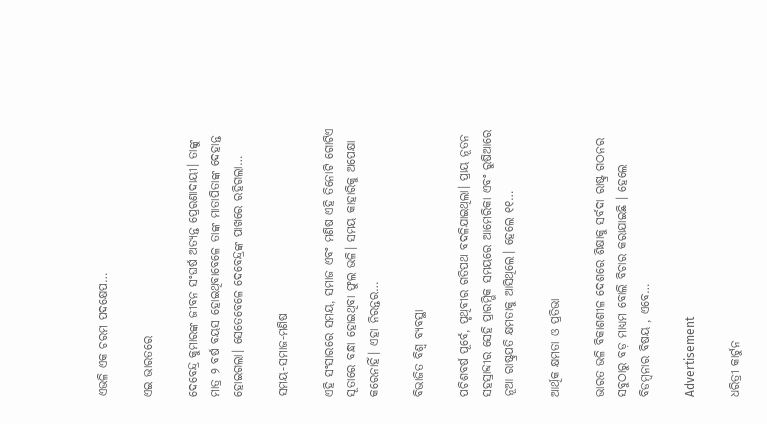ଏଭଳି ଏକ ଚରମ ପଦକ୍ଷେପ…

ଏଇ ଭାରତରେ

ଦେବେନ୍ଦ୍ର କୁମାରଙ୍କ ଜୀବନ ସଂଘର୍ଷ ଅତ୍ୟନ୍ତ ପ୍ରେରଣାଦାୟୀ। ତାଙ୍କୁ ମାତ୍ର ୨ ବର୍ଷ ବୟସ ହୋଇଥିବାବେଳେ ତାଙ୍କ ମାତାପିତାଙ୍କ ଦେହାନ୍ତ ହୋଇଗଲା। ସେତେବେଳେ ଦେବେନ୍ଦ୍ରଙ୍କ ପାଖରେ ରହିଗଲା…

ସମୟ-ସମାଜ-ମଣିଷ

ଏହି ସଂସାରରେ ସମୟ, ସମାଜ ଏବଂ ମଣିଷ ଏହି ତିନୋଟି ଗୋଟିଏ ସୂତାରେ ବନ୍ଧା ହୋଇଥିବା ଫୁଲ ଭଳି। ସମୟ କାହାରିକୁ ଅପେକ୍ଷା କରେନାହିଁ। ଏହା ନିରନ୍ତର…

ବିଭାଜିତ ବିଶ୍ୱ ବ୍ୟବସ୍ଥା

ପଚିଶବର୍ଷ ପୂର୍ବେ, ପୃଥିବୀର ଗତିପଥ ବଦଳିଯାଇଥିଲା। ପ୍ରାୟ ନୂତନ ସହସ୍ରାବ୍ଦୀର ସେହି ପ୍ରାରମ୍ଭିକ ସମୟରେ ଆମେରିକା ଏବଂ ରୁଷିଆରେ ନୂଆ ରାଷ୍ଟ୍ରପତି କ୍ଷମତାକୁ ଆସିଥିଲେ। ହେଲେ ୧୧…

ଆର୍ଥିକ କ୍ଷମତା ଓ ପ୍ରତିଭା

ଭାରତ ଭଳି ବିକାଶଶୀଳ ଦେଶରେ ଶିକ୍ଷାକୁ ସର୍ବଦା ରାଷ୍ଟ୍ର ଗଠନର ସବୁଠାରୁ ବଡ଼ ମାଧ୍ୟମ ବୋଲି ବିଚାର କରାଯାଇଛି । ହେଲେ ବିଡମ୍ବନାର ବିଷୟ , ଏବେ…

Advertisement

ଧରିତ୍ରୀ କାର୍ଟୁନ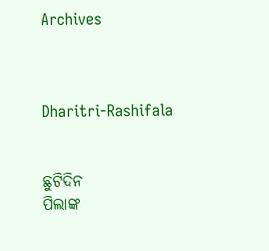Archives



Dharitri-Rashifala


ଛୁଟିଦିନ
ପିଲାଙ୍କ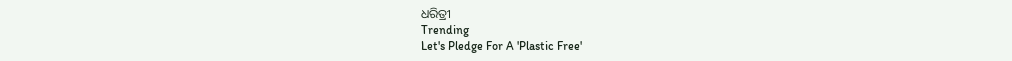ଧରିତ୍ରୀ
Trending
Let's Pledge For A 'Plastic Free'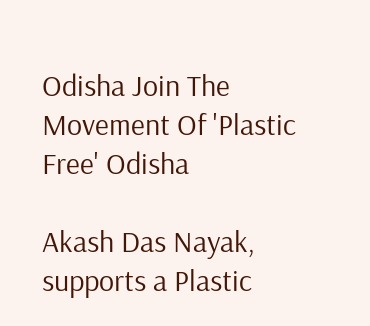Odisha Join The Movement Of 'Plastic Free' Odisha

Akash Das Nayak, supports a Plastic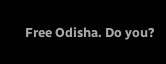Free Odisha. Do you?